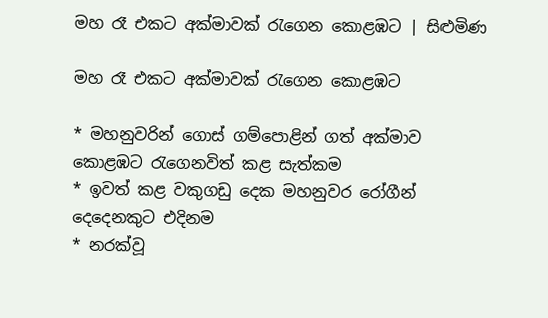මහ රෑ එකට අක්මාවක් රැගෙන කොළඹට | සිළුමිණ

මහ රෑ එකට අක්මාවක් රැගෙන කොළඹට

* මහනුවරින් ගොස් ගම්පොළින් ගත් අක්මාව කොළඹට රැගෙනවිත් කළ සැත්කම
* ඉවත් කළ වකුගඩු දෙක මහනුවර රෝගීන් දෙදෙනකුට එදිනම
* නරක්වූ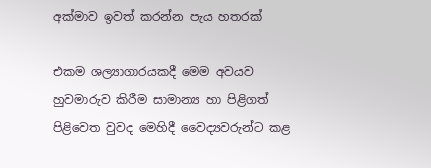අක්මාව ඉවත් කරන්න පැය හතරක්

එකම ශල්‍යාගාරයකදී මෙම අවයව හුවමාරුව කිරීම සාමාන්‍ය හා පිළිගත් පිළිවෙත වුවද මෙහිදී වෛද්‍යවරුන්ට කළ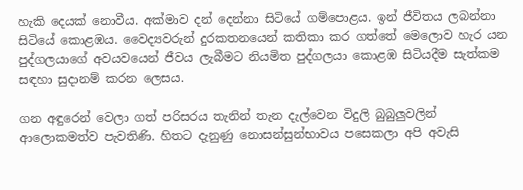හැකි දෙයක් නොවීය. අක්මාව දන් දෙන්නා සිටියේ ගම්පොළය. ඉන් ජීවිතය ලබන්නා සිටියේ කොළඹය. වෛද්‍යවරුන් දුරකතනයෙන් කතිකා කර ගත්තේ මෙලොව හැර යන පුද්ගලයාගේ අවයවයෙන් ජීවය ලැබීමට නියමිත පුද්ගලයා කොළඹ සිටියදීම සැත්කම සඳහා සුදානම් ‍කරන ලෙසය.

ගන අඳුරෙන් වෙලා ගත් පරිසරය තැනින් තැන දැල්වෙන විදුලි බුබුලුවලින් ආලොකමත්ව පැවතිණි. හිතට දැනුණු නොසන්සුන්භාවය පසෙකලා අපි අවැසි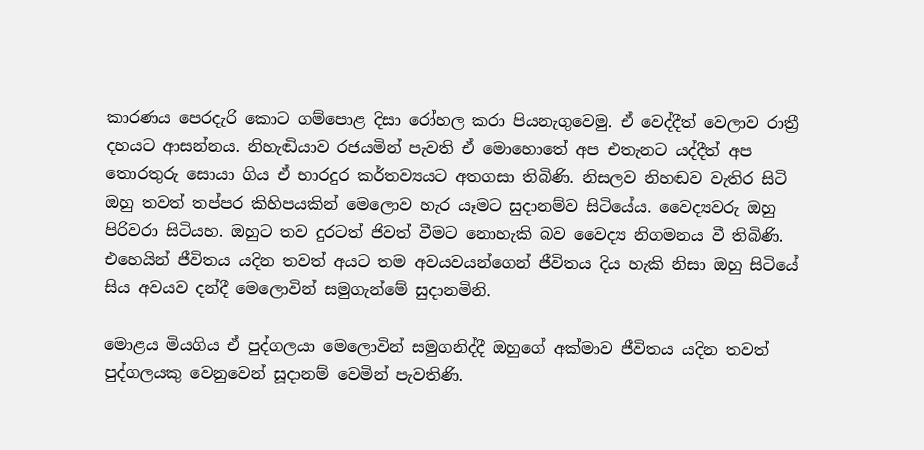කාරණය පෙරදැරි කොට ගම්පොළ දිසා රෝහල කරා පියනැගුවෙමු. ඒ වෙද්දීත් වෙලාව රාත්‍රී දහයට ආසන්නය. නිහැඬියාව රජයමින් පැවති ඒ මොහොතේ අප එතැනට යද්දීත් අප තොරතුරු සොයා ගිය ඒ භාරදුර කර්තව්‍යයට අතගසා තිබිණි. නිසලව නිහඬව වැතිර සිටි ඔහු තවත් තප්පර කිහිපයකින් මෙලොව හැර යෑමට සුදානම්ව සිටියේය. වෛද්‍යවරු ඔහු පිරිවරා සිටියහ. ඔහුට තව දුරටත් ජිවත් වීමට නොහැකි බව වෛද්‍ය නිගමනය වී තිබිණි. එහෙයින් ජීවිතය යදින තවත් අයට තම අවයවයන්ගෙන් ජීවිතය දිය හැකි නිසා ඔහු සිටියේ සිය අවයව දන්දී මෙලොවින් සමුගැන්මේ සුදානමිනි.

මොළය මියගිය ඒ පුද්ගලයා මෙලොවින් සමුගනිද්දී ඔහුගේ අක්මාව ජීවිතය යදින තවත් පුද්ගලයකු වෙනුවෙන් සූදානම් වෙමින් පැවතිණි.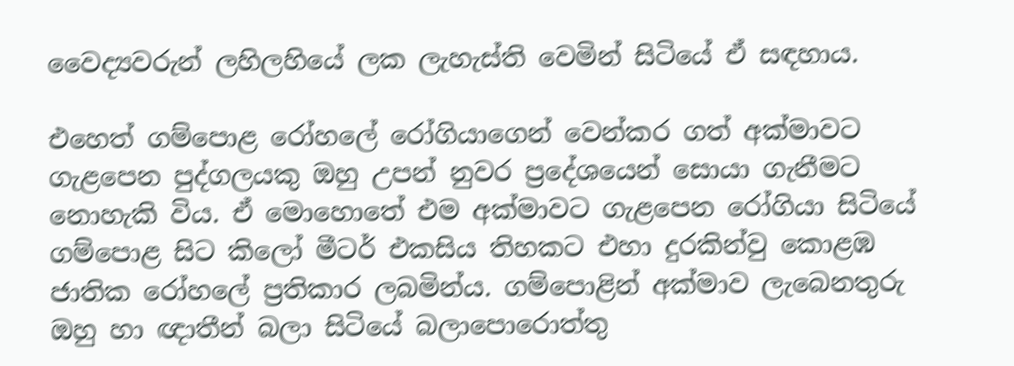වෛද්‍යවරුන් ලහිලහියේ ලක ලැහැස්ති වෙමින් සිටියේ ඒ සඳහාය.

එහෙත් ගම්පොළ රෝහලේ රෝගියාගෙන් වෙන්කර ගත් අක්මාවට ගැළපෙන පුද්ගලයකු ඔහු උපන් නුවර ප්‍රදේශයෙන් සොයා ගැනීමට නොහැකි විය. ඒ මොහොතේ එම අක්මාවට ගැළපෙන රෝගියා සිටියේ ගම්පොළ සිට කිලෝ මීටර් එකසිය තිහකට එහා දුරකින්වු කොළඹ ජාතික රෝහලේ ප්‍රතිකාර ලබමින්ය. ගම්පොළින් අක්මාව ලැබෙනතුරු ඔහු හා ඥාතීන් බලා සිටියේ බලාපොරොත්තු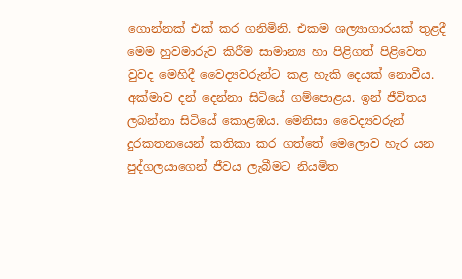ගොන්නක් එක් කර ගනිමිනි. එකම ශල්‍යාගාරයක් තුළදී මෙම හුවමාරුව කිරීම සාමාන්‍ය හා පිළිගත් පිළිවෙත වුවද මෙහිදී වෛද්‍යවරුන්ට කළ හැකි දෙයක් නොවීය. අක්මාව දන් දෙන්නා සිටියේ ගම්පොළය. ඉන් ජීවිතය ලබන්නා සිටියේ කොළඹය. මෙනිසා වෛද්‍යවරුන් දුරකතනයෙන් කතිකා කර ගත්තේ මෙලොව හැර යන පුද්ගලයාගෙන් ජීවය ලැබීමට නියමිත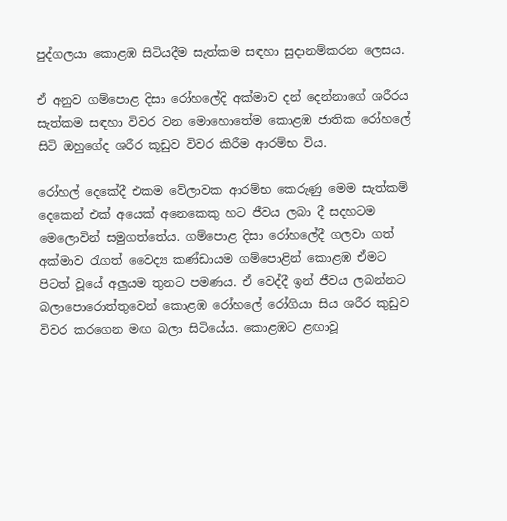පුද්ගලයා කොළඹ සිටියදීම සැත්කම සඳහා සුදානම්‍කරන ලෙසය.

ඒ අනුව ගම්පොළ දිසා රෝහලේදි අක්මාව දන් දෙන්නාගේ ශරීරය සැත්කම සඳහා විවර වන මොහොතේම කොළඹ ජාතික රෝහලේ සිටි ඔහුගේද ශරීර කූඩුව විවර කිරීම ආරම්භ විය.

රෝහල් දෙකේදී එකම වේලාවක ආරම්භ කෙරුණු මෙම සැත්කම් දෙකෙන් එක් අයෙක් අනෙකෙකු හට ජීවය ලබා දී සදහටම මෙලොවින් සමුගත්තේය. ගම්පොළ දිසා රෝහලේදී ගලවා ගත් අක්මාව රැගත් වෛද්‍ය කණ්ඩායම ගම්පොළින් කොළඹ ඒමට පිටත් වූයේ අලුයම තුනට පමණය. ඒ වෙද්දී ඉන් ජීවය ලබන්නට බලාපොරොත්තුවෙන් කොළඹ රෝහලේ රෝගියා සිය ශරීර කුඩුව විවර කරගෙන මඟ බලා සිටියේය. කොළඹට ළඟාවූ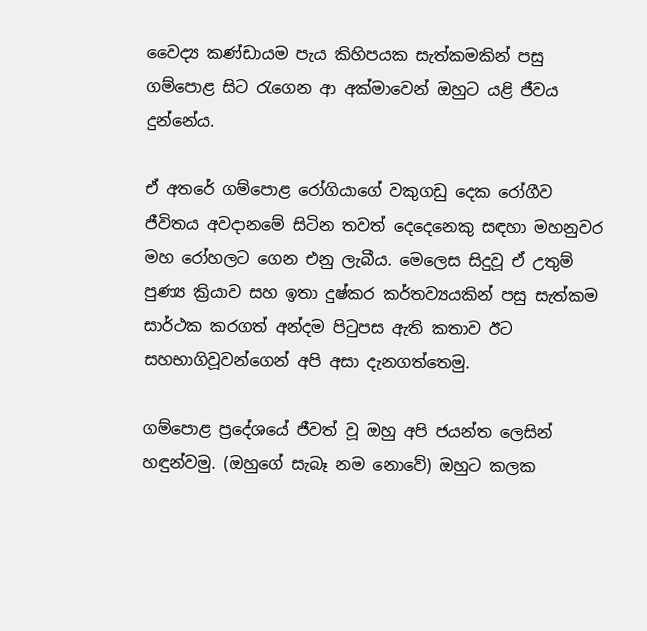වෛද්‍ය කණ්ඩායම පැය කිහිපයක සැත්කමකින් පසු ගම්පොළ සිට රැගෙන ආ අක්මාවෙන් ඔහුට යළි ජීවය දුන්නේය.

ඒ අතරේ ගම්පොළ රෝගියාගේ වකුගඩු දෙක රෝගීව ජීවිතය අවදානමේ සිටින තවත් දෙදෙනෙකු සඳහා මහනුවර මහ රෝහලට ගෙන එනු ලැබීය. මෙලෙස සිදුවූ ඒ උතුම් පුණ්‍ය ක්‍රියාව සහ ඉතා දුෂ්කර කර්තව්‍යයකින් පසු සැත්කම සාර්ථක කරගත් අන්දම පිටුපස ඇති කතාව ඊට සහභාගිවූවන්ගෙන් අපි අසා දැනගත්තෙමු.

ගම්පොළ ප්‍රදේශයේ ජීවත් වූ ඔහු අපි ජයන්ත ලෙසින් හඳුන්වමු. (ඔහුගේ සැබෑ නම නොවේ) ඔහුට කලක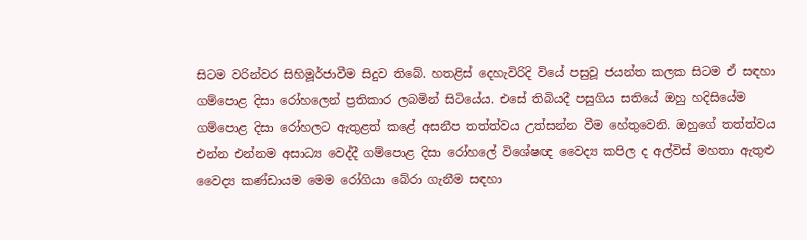සිටම වරින්වර සිහිමූර්ජාවීම සිදුව තිබේ. හතළිස් දෙහැවිරිදි වියේ පසුවූ ජයන්ත කලක සිටම ඒ සඳහා ගම්පොළ දිසා රෝහලෙන් ප්‍රතිකාර ලබමින් සිටියේය. එසේ තිබියදී පසුගිය සතියේ ඔහු හදිසියේම ගම්පොළ දිසා රෝහලට ඇතුළත් කළේ අසනීප තත්ත්වය උත්සන්න වීම හේතුවෙනි. ඔහුගේ තත්ත්වය එන්න එන්නම අසාධ්‍ය වෙද්දී ගම්පොළ ‍දිසා රෝහලේ විශේෂඥ වෛද්‍ය කපිල ද අල්විස් මහතා ඇතුළු වෛද්‍ය කණ්ඩායම මෙම රෝගියා බේරා ගැනීම සඳහා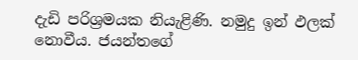දැඩි පරිශ්‍රමයක නියැළිණි. නමුදු ඉන් ඵලක් නොවීය. ජයන්තගේ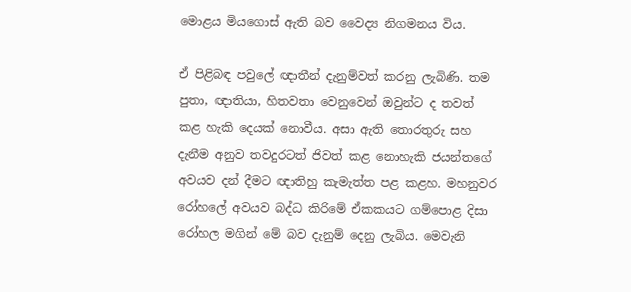මොළය මියගොස් ඇති බව වෛද්‍ය නිගමනය විය.

ඒ පිළිබඳ පවුලේ ඥාතීන් දැනුම්වත් කරනු ලැබිණි. තම පුතා, ඥාතියා, හිතවතා වෙනුවෙන් ඔවුන්ට ද තවත් කළ හැකි දෙයක් නොවීය. අසා ඇති තොරතුරු සහ දැනීම අනුව තවදුරටත් ජිවත් කළ නොහැකි ජයන්තගේ අවයව දන් දීමට ඥාතිහු කැමැත්ත පළ කළහ. මහනුවර රෝහලේ අවයව බද්ධ කිරිමේ ඒකකයට ගම්පොළ දිසා රෝහල මගින් මේ බව දැනුම් දෙනු ලැබිය. මෙවැනි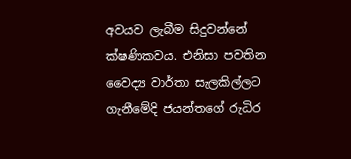අවයව ලැබීම සිදුවන්නේ ක්ෂණිකවය. එනිසා පවතින වෛද්‍ය වාර්තා සැලකිල්ලට ගැනීමේදි ජයන්තගේ රුධිර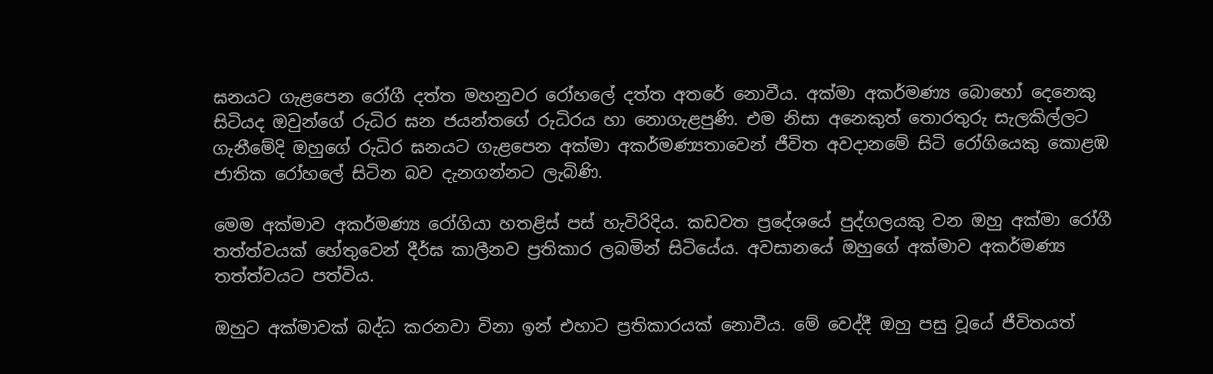ඝනයට ගැළපෙන රෝගී දත්ත මහනුවර රෝහලේ දත්ත අතරේ නොවීය. අක්මා අකර්මණ්‍ය බොහෝ දෙනෙකු සිටියද ඔවුන්ගේ රුධිර ඝන ජයන්තගේ රුධිරය හා නොගැළපුණි. එම නිසා අනෙකුත් තොරතුරු සැලකිල්ලට ගැනීමේදි ඔහුගේ රුධිර ඝනයට ගැළපෙන අක්මා අකර්මණ්‍යතාවෙන් ජීවිත අවදානමේ සිටි රෝගියෙකු කොළඹ ජාතික රෝහලේ සිටින බව දැනගන්නට ලැබිණි.

මෙම අක්මාව අකර්මණ්‍ය රෝගියා හතළිස් පස් හැවිරිදිය. කඩවත ප්‍රදේශයේ පුද්ගලයකු වන ඔහු අක්මා රෝගී තත්ත්වයක් හේතුවෙන් දීර්ඝ කාලීනව ප්‍රතිකාර ලබමින් සිටියේය. අවසානයේ ඔහුගේ අක්මාව අකර්මණ්‍ය තත්ත්වයට පත්විය.

ඔහුට අක්මාවක් බද්ධ කරනවා විනා ඉන් එහාට ප්‍රතිකාරයක් නොවීය. මේ වෙද්දී ඔහු පසු වූයේ ජීවිතයත්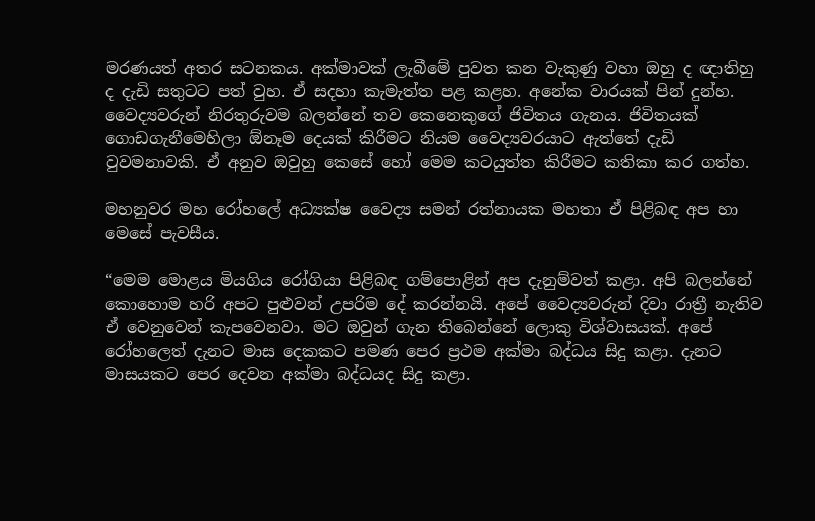මරණයත් අතර සටනකය. අක්මාවක් ලැබීමේ පුවත කන වැකුණු වහා ඔහු ද ඥාතිහු ද දැඩි සතුටට පත් වුහ. ඒ සදහා කැමැත්ත පළ කළහ. අනේක වාරයක් පින් දුන්හ. වෛද්‍යවරුන් නිරතුරුවම බලන්නේ තව කෙනෙකුගේ ජිවිතය ගැනය. ජිවිතයක් ගොඩගැනීමෙහිලා ඕනෑම දෙයක් කිරීමට නියම වෛද්‍යවරයාට ඇත්තේ දැඩි වුවමනාවකි. ඒ අනුව ඔවුහු කෙසේ හෝ මෙම කටයුත්ත කිරීමට කතිකා කර ගත්හ.

මහනුවර මහ රෝහලේ අධ්‍යක්ෂ වෛද්‍ය සමන් රත්නායක මහතා ඒ පිළිබඳ අප හා මෙසේ පැවසීය.

“මෙම මොළය මියගිය රෝගියා පිළිබඳ ගම්පොළින් අප දැනුම්වත් කළා. අපි බලන්නේ කොහොම හරි අපට පුළුවන් උපරිම දේ කරන්නයි. අපේ වෛද්‍යවරුන් දිවා රාත්‍රී නැතිව ඒ වෙනුවෙන් කැපවෙනවා. මට ඔවුන් ගැන තිබෙන්නේ ලොකු විශ්වාසයක්. අපේ රෝහලෙත් දැනට මාස දෙකකට පමණ පෙර ප්‍රථම අක්මා බද්ධය සිදු කළා. දැනට මාසයකට පෙර දෙවන අක්මා බද්ධයද සිදු කළා.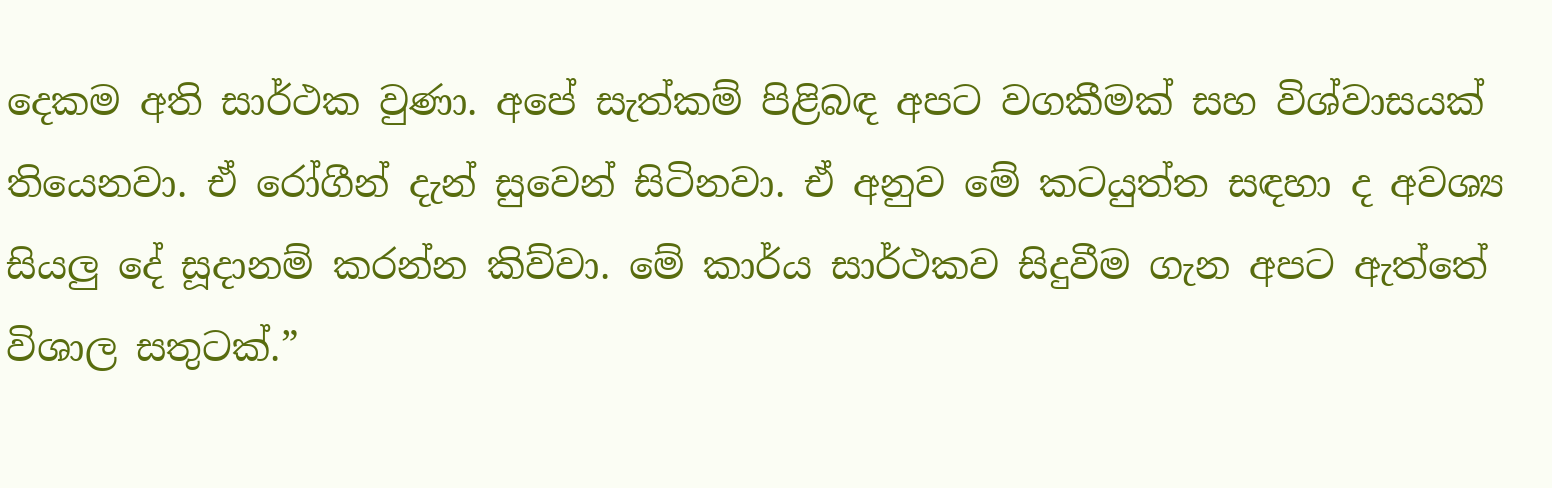දෙකම අති සාර්ථක වුණා. අපේ සැත්කම් පිළිබඳ අපට වගකීමක් සහ විශ්වාසයක් තියෙනවා. ඒ රෝගීන් දැන් සුවෙන් සිටිනවා. ඒ අනුව මේ කටයුත්ත සඳහා ද අවශ්‍ය සියලු දේ සූදානම් කරන්න කිව්වා. මේ කාර්ය සාර්ථකව සිදුවීම ගැන අපට ඇත්තේ විශාල සතුටක්.”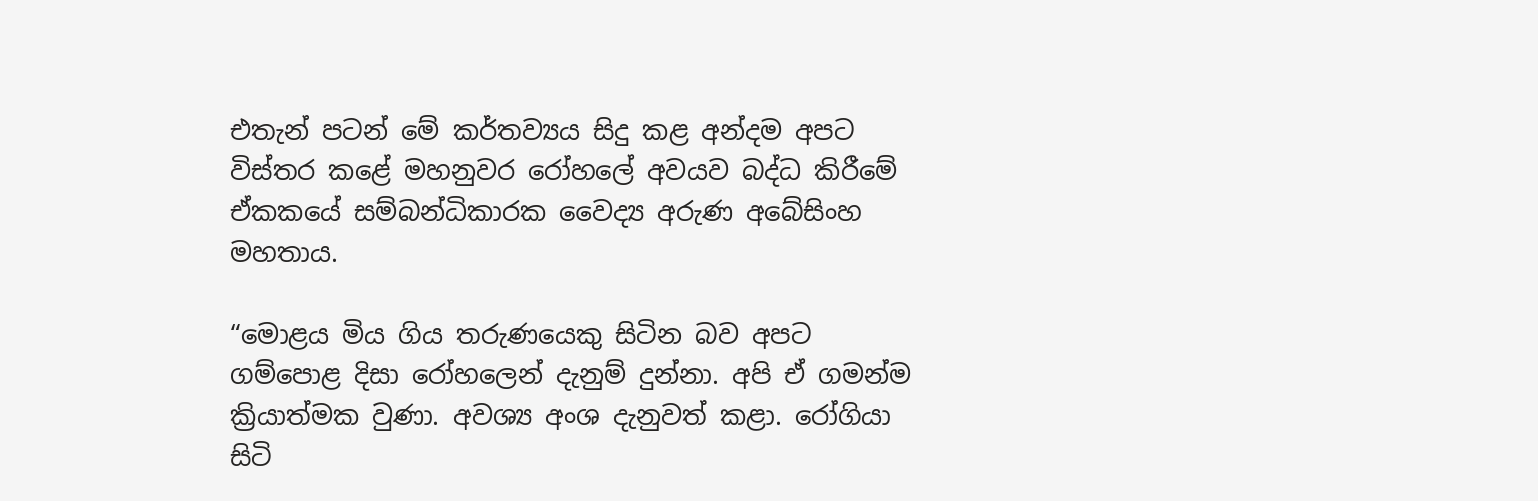එතැන් පටන් මේ කර්තව්‍යය සිදු කළ අන්දම අපට විස්තර කළේ මහනුවර රෝහලේ අවයව බද්ධ කිරීමේ ඒකකයේ සම්බන්ධිකාරක වෛද්‍ය අරුණ අබේසිංහ මහතාය.

“මොළය මිය ගිය තරුණයෙකු සිටින බව අපට ගම්පොළ දිසා රෝහලෙන් දැනුම් දුන්නා. අපි ඒ ගමන්ම ක්‍රියාත්මක වුණා. අවශ්‍ය අංශ දැනුවත් කළා. රෝගියා සිටි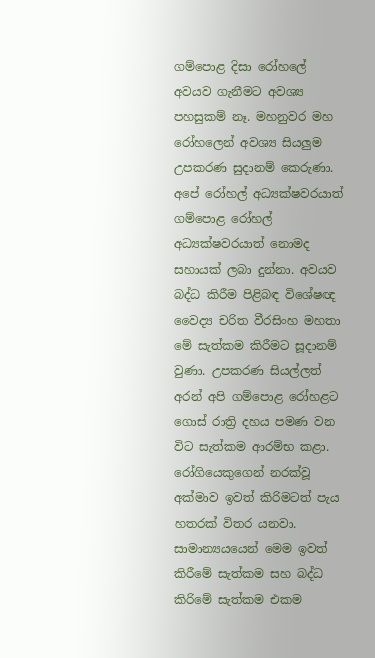ගම්පොළ දිසා රෝහලේ අවයව ගැනීමට අවශ්‍ය පහසුකම් නෑ. මහනුවර මහ රෝහලෙන් අවශ්‍ය සියලුම උපකරණ සුදානම් කෙරුණා. අපේ රෝහල් අධ්‍යක්ෂවරයාත් ගම්පොළ රෝහල් අධ්‍යක්ෂවරයාත් නොමද සහායක් ලබා දුන්නා. අවයව බද්ධ කිරීම පිළිබඳ විශේෂඥ වෛද්‍ය චරිත වීරසිංහ මහතා මේ සැත්කම කිරීමට සූදානම් වුණා. උපකරණ සියල්ලත් අරන් අපි ගම්පොළ රෝහළට ගොස් රාත්‍රි දහය පමණ වන විට සැත්කම ආරම්භ කළා. රෝගියෙකුගෙන් නරක්වූ අක්මාව ඉවත් කිරිමටත් පැය හතරක් විතර යනවා. සාමාන්‍යයයෙන් මෙම ඉවත් කිරීමේ සැත්කම සහ බද්ධ කිරිමේ සැත්කම එකම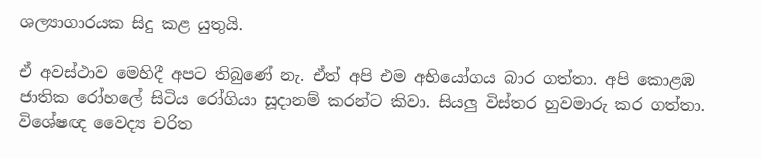ශල්‍යාගාරයක සිදු කළ යුතුයි.

ඒ අවස්ථාව මෙහිදී අපට තිබුණේ නැ. ඒත් අපි එම අභියෝගය බාර ගත්තා. අපි කොළඹ ජාතික රෝහලේ සිටිය රෝගියා සූදානම් කරන්ට කිවා. සියලු විස්තර හුවමාරු කර ගත්තා. විශේෂඥ වෛද්‍ය චරිත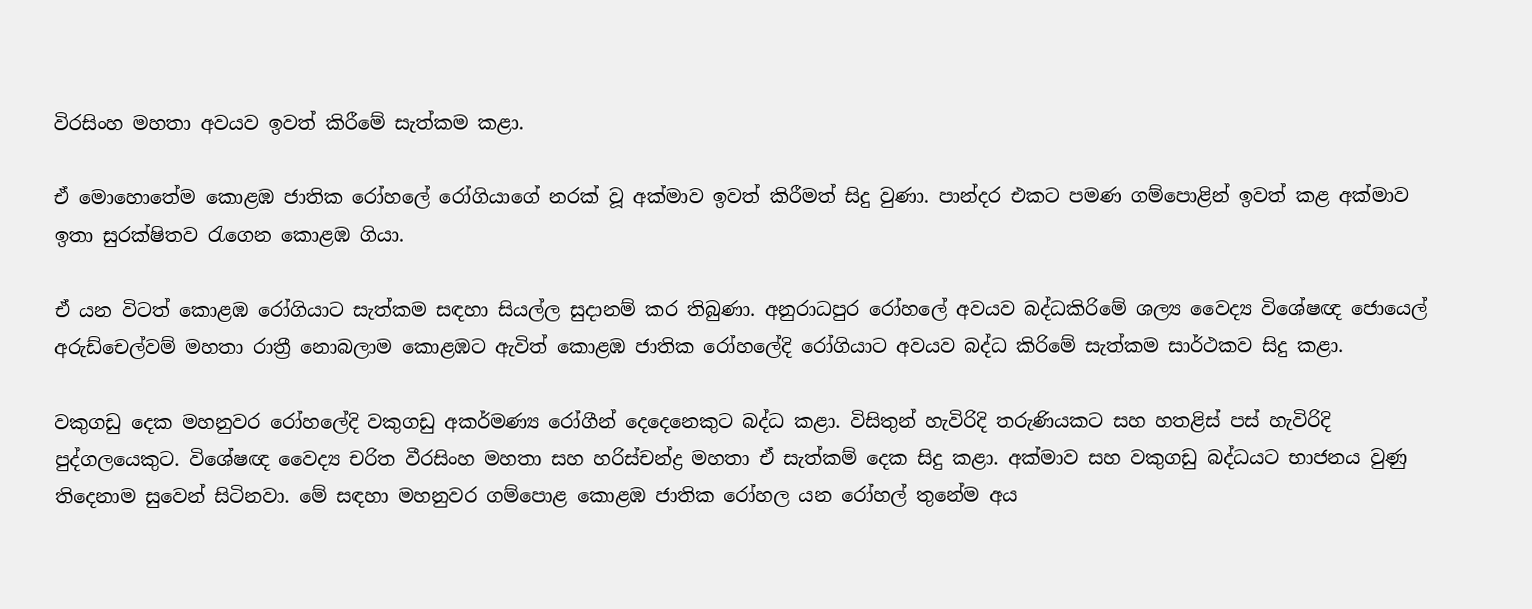විරසිංහ මහතා අවයව ඉවත් කිරීමේ සැත්කම කළා.

ඒ මොහොතේම කොළඹ ජාතික රෝහලේ රෝගියාගේ නරක් වූ අක්මාව ඉවත් කිරීමත් සිදු වුණා. පාන්දර එකට පමණ ගම්පොළින් ඉවත් කළ අක්මාව ඉතා සුරක්ෂිතව රැගෙන කොළඹ ගියා.

ඒ යන විටත් කොළඹ රෝගියාට සැත්කම සඳහා සියල්ල සුදානම් කර තිබුණා. අනුරාධපුර රෝහලේ අවයව බද්ධකිරිමේ ශල්‍ය වෛද්‍ය විශේෂඥ ජොයෙල් අරුඩ්චෙල්වම් මහතා රාත්‍රී නොබලාම කොළඹට ඇවිත් කොළඹ ජාතික රෝහලේදි රෝගියාට අවයව බද්ධ කිරිමේ සැත්කම සාර්ථකව සිදු කළා.

වකුගඩු දෙක මහනුවර රෝහලේදි වකුගඩු අකර්මණ්‍ය රෝගීන් දෙදෙනෙකුට බද්ධ කළා. විසිතුන් හැවිරිදි තරුණියකට සහ හතළිස් පස් හැවිරිදි පුද්ගලයෙකුට. විශේෂඥ වෛද්‍ය චරිත වීරසිංහ මහතා සහ හරිස්චන්ද්‍ර මහතා ඒ සැත්කම් දෙක සිදු කළා. අක්මාව සහ වකුගඩු බද්ධයට භාජනය වුණු තිදෙනාම සුවෙන් සිටිනවා. මේ සඳහා මහනුවර ගම්පොළ කොළඹ ජාතික රෝහල යන රෝහල් තුනේම අය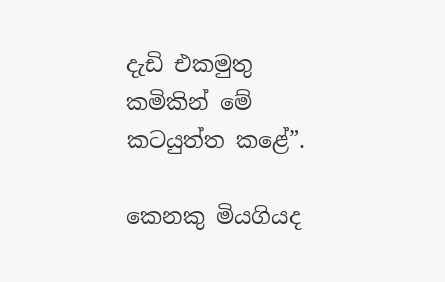දැඩි එකමුතු කමිකින් මේ කටයුත්ත කළේ”.

කෙනකු මියගියද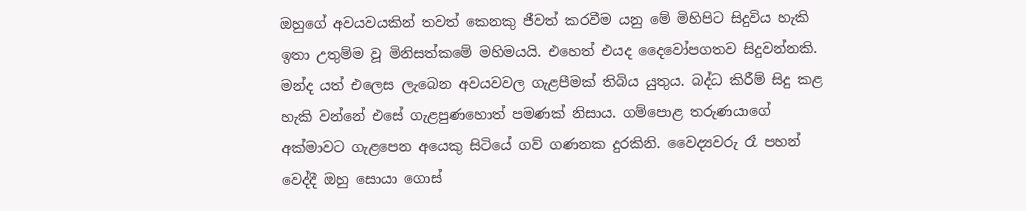ඔහුගේ අවයවයකින් තවත් කෙනකු ජීවත් කරවීම යනු මේ මිහිපිට සිදුවිය හැකි ඉතා උතුම්ම වූ මිනිසත්කමේ මහිමයයි. එහෙත් එයද දෛවෝපගතව සිදුවන්නකි. මන්ද යත් එලෙස ලැබෙන අවයවවල ගැළපීමක් තිබිය යුතුය. බද්ධ කිරීම් සිදු කළ හැකි වන්නේ එසේ ගැළපුණහොත් පමණක් නිසාය. ගම්පොළ තරුණයාගේ අක්මාවට ගැළපෙන අයෙකු සිටියේ ගව් ගණනක දුරකිනි. වෛද්‍යවරු රෑ පහන් වෙද්දී ඔහු සොයා ගොස්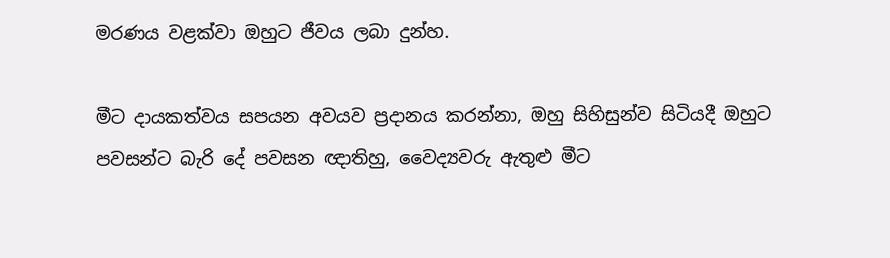මරණය වළක්වා ඔහුට ජීවය ලබා දුන්හ.

මීට දායකත්වය සපයන අවයව ප්‍රදානය කරන්නා, ඔහු සිහිසුන්ව සිටියදී ඔහුට පවසන්ට බැරි දේ පවසන ඥාතිහු, වෛද්‍යවරු ඇතුළු මීට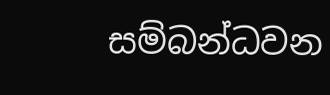සම්බන්ධවන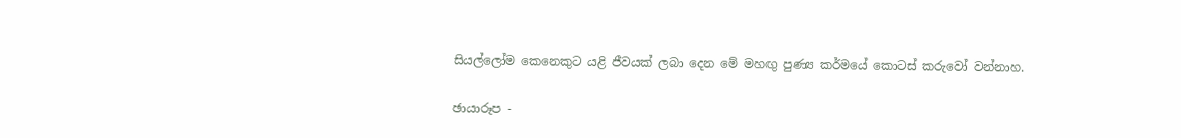සියල්ලෝම කෙනෙකුට යළි ජීවයක් ලබා දෙන මේ මහඟු පුණ්‍ය කර්මයේ කොටස් කරුවෝ වන්නාහ.

ඡායාරූප -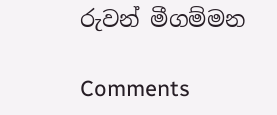රුවන් මීගම්මන

Comments